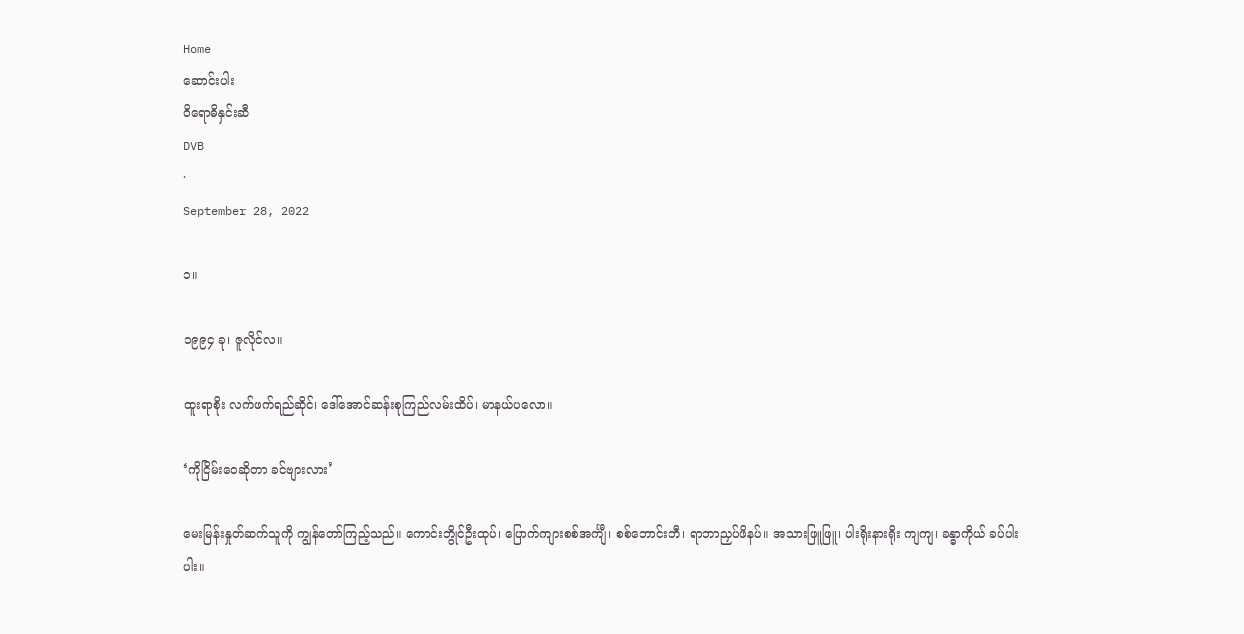Home
ဆောင်းပါး
ဝိရောဓိနှင်းဆီ
DVB
·
September 28, 2022

၁။

၁၉၉၄ ခု၊ ဇူလိုင်လ။

ထူးရာစိုး လက်ဖက်ရည်ဆိုင်၊ ဒေါ်အောင်ဆန်းစုကြည်လမ်းထိပ်၊ မာနယ်ပလော။

‘ကိုငြိမ်းဝေဆိုတာ ခင်ဗျားလား’

မေးမြန်းနှုတ်ဆက်သူကို ကျွန်တော်ကြည့်သည်။ ကောင်းဘွိုင်ဦးထုပ်၊ ပြောက်ကျားစစ်အင်္ကျီ၊ စစ်ဘောင်းဘီ၊ ရာဘာညှပ်ဖိနပ်။ အသားဖြူဖြူ၊ ပါးရိုးနားရိုး ကျကျ၊ ခန္ဓာကိုယ် ခပ်ပါးပါး။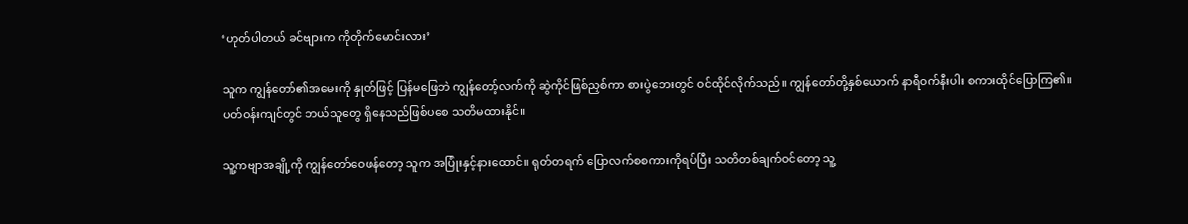‘ဟုတ်ပါတယ် ခင်ဗျားက ကိုတိုက်မောင်းလား’

သူက ကျွန်တော်၏အမေးကို နှုတ်ဖြင့် ပြန်မဖြေဘဲ ကျွန်တော့်လက်ကို ဆွဲကိုင်ဖြစ်ညှစ်ကာ စားပွဲဘေးတွင် ဝင်ထိုင်လိုက်သည်။ ကျွန်တော်တို့နှစ်ယောက် နာရီဝက်နီးပါး စကားထိုင်ပြောကြ၏။ ပတ်ဝန်းကျင်တွင် ဘယ်သူတွေ ရှိနေသည်ဖြစ်ပစေ သတိမထားနိုင်။

သူ့ကဗျာအချို့ကို ကျွန်တော်ဝေဖန်တော့ သူက အပြုံးနှင့်နားထောင်။ ရုတ်တရက် ပြောလက်စစကားကိုရပ်ပြီး သတိတစ်ချက်ဝင်တော့ သူ့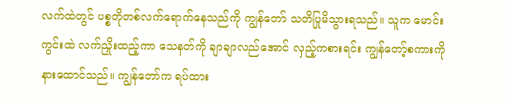လက်ထဲတွင် ပစ္စတိုတစ်လက်ရောက်နေသည်ကို ကျွန်တော် သတိပြုမိသွားရသည်။ သူက မောင်းကွင်းထဲ လက်ညှိုးထည့်ကာ သေနတ်ကို ချာချာလည်အောင် လှည့်ကစားရင်း ကျွန်တော့်စကားကို နားထောင်သည်။ ကျွန်တော်က ရပ်ထား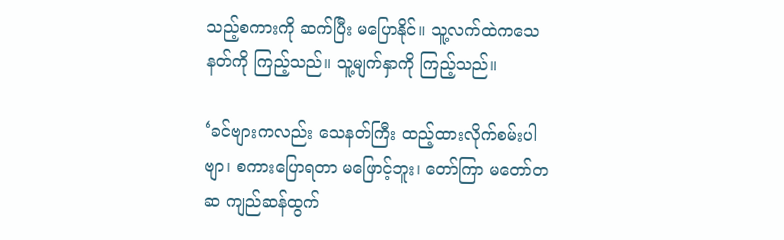သည့်စကားကို ဆက်ပြီး မပြောနိုင်။ သူ့လက်ထဲကသေနတ်ကို ကြည့်သည်။ သူ့မျက်နှာကို ကြည့်သည်။

‘ခင်ဗျားကလည်း သေနတ်ကြီး ထည့်ထားလိုက်စမ်းပါဗျာ၊ စကားပြောရတာ မဖြောင့်ဘူး၊ တော်ကြာ မတော်တဆ ကျည်ဆန်ထွက်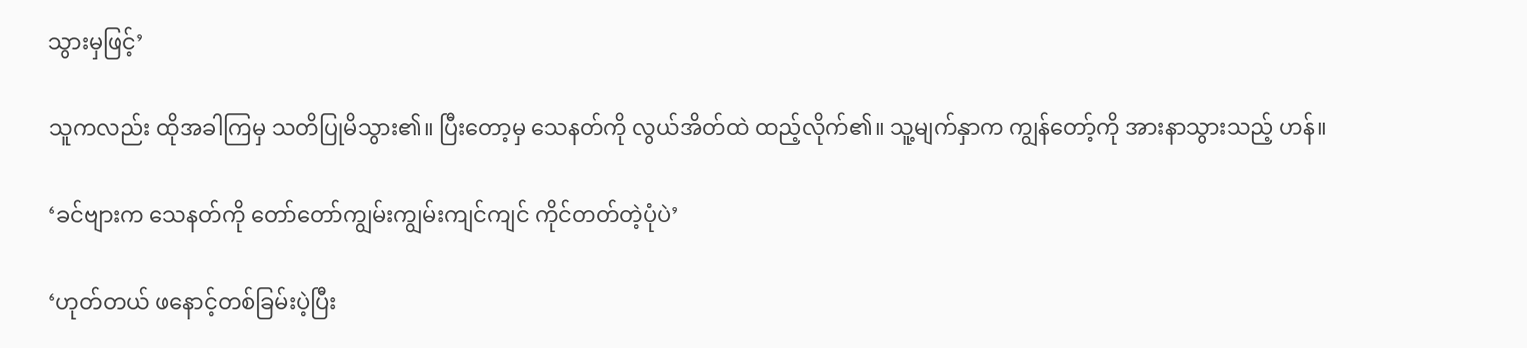သွားမှဖြင့်’

သူကလည်း ထိုအခါကြမှ သတိပြုမိသွား၏။ ပြီးတော့မှ သေနတ်ကို လွယ်အိတ်ထဲ ထည့်လိုက်၏။ သူ့မျက်နှာက ကျွန်တော့်ကို အားနာသွားသည့် ဟန်။

‘ခင်ဗျားက သေနတ်ကို တော်တော်ကျွမ်းကျွမ်းကျင်ကျင် ကိုင်တတ်တဲ့ပုံပဲ’

‘ဟုတ်တယ် ဖနောင့်တစ်ခြမ်းပဲ့ပြီး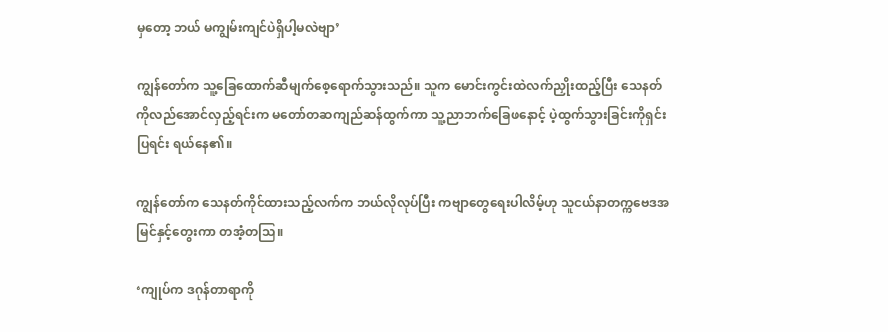မှတော့ ဘယ် မကျွမ်းကျင်ပဲရှိပါ့မလဲဗျာ’

ကျွန်တော်က သူ့ခြေထောက်ဆီမျက်စေ့ရောက်သွားသည်။ သူက မောင်းကွင်းထဲလက်ညှိုးထည့်ပြီး သေနတ်ကိုလည်အောင်လှည့်ရင်းက မတော်တဆကျည်ဆန်ထွက်ကာ သူ့ညာဘက်ခြေဖနောင့် ပဲ့ထွက်သွားခြင်းကိုရှင်းပြရင်း ရယ်နေ၏။

ကျွန်တော်က သေနတ်ကိုင်ထားသည့်လက်က ဘယ်လိုလုပ်ပြီး ကဗျာတွေရေးပါလိမ့်ဟု သူငယ်နာတက္ကဗေဒအမြင်နှင့်တွေးကာ တအံ့တသြ။

‘ကျုပ်က ဒဂုန်တာရာကို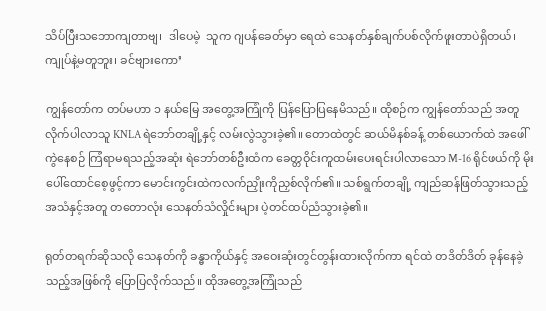သိပ်ပြီးသဘောကျတာဗျ၊  ဒါပေမဲ့  သူက ဂျပန်ခေတ်မှာ ရေထဲ သေနတ်နှစ်ချက်ပစ်လိုက်ဖူးတာပဲရှိတယ်၊ ကျုပ်နဲ့မတူဘူး၊ ခင်ဗျားကော’

ကျွန်တော်က တပ်မဟာ ၁ နယ်မြေ အတွေ့အကြုံကို ပြန်ပြောပြနေမိသည်။ ထိုစဉ်က ကျွန်တော်သည် အတူလိုက်ပါလာသူ KNLA ရဲဘော်တချို့နှင့် လမ်းလွဲသွားခဲ့၏။ တောထဲတွင် ဆယ်မိနစ်ခန့် တစ်ယောက်ထဲ အဖေါ်ကွဲနေစဉ် ကြံရာမရသည့်အဆုံး ရဲဘော်တစ်ဦးထံက ခေတ္တဝိုင်းကူထမ်းပေးရင်းပါလာသော M-16 ရိုင်ဖယ်ကို မိုးပေါ်ထောင်စေ့ဖွင့်ကာ မောင်းကွင်းထဲကလက်ညှိုးကိုညှစ်လိုက်၏။ သစ်ရွက်တချို့ ကျည်ဆန်ဖြတ်သွားသည့်အသံနှင့်အတူ တတောလုံး သေနတ်သံလှိုင်းများ ပဲ့တင်ထပ်ညံသွားခဲ့၏။

ရုတ်တရက်ဆိုသလို သေနတ်ကို ခန္ဓာကိုယ်နှင့် အဝေးဆုံးတွင်တွန်းထားလိုက်ကာ ရင်ထဲ တဒိတ်ဒိတ် ခုန်နေခဲ့သည့်အဖြစ်ကို ပြောပြလိုက်သည်။ ထိုအတွေ့အကြုံသည်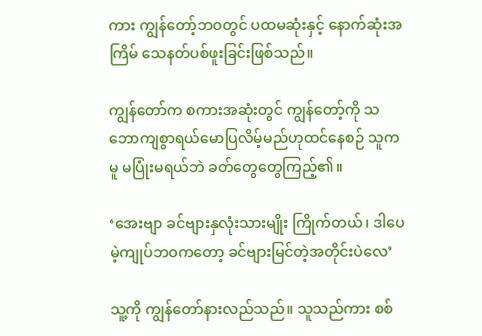ကား ကျွန်တော့်ဘဝတွင် ပထမဆုံးနှင့် နောက်ဆုံးအကြိမ် သေနတ်ပစ်ဖူးခြင်းဖြစ်သည်။

ကျွန်တော်က စကားအဆုံးတွင် ကျွန်တော့်ကို သဘောကျစွာရယ်မောပြလိမ့်မည်ဟုထင်နေစဉ် သူကမူ မပြုံးမရယ်ဘဲ ခတ်တွေတွေကြည့်၏။

‘အေးဗျာ ခင်ဗျားနှလုံးသားမျိုး ကြိုက်တယ်၊ ဒါပေမဲ့ကျုပ်ဘဝကတော့ ခင်ဗျားမြင်တဲ့အတိုင်းပဲလေ’

သူ့ကို ကျွန်တော်နားလည်သည်။ သူသည်ကား စစ်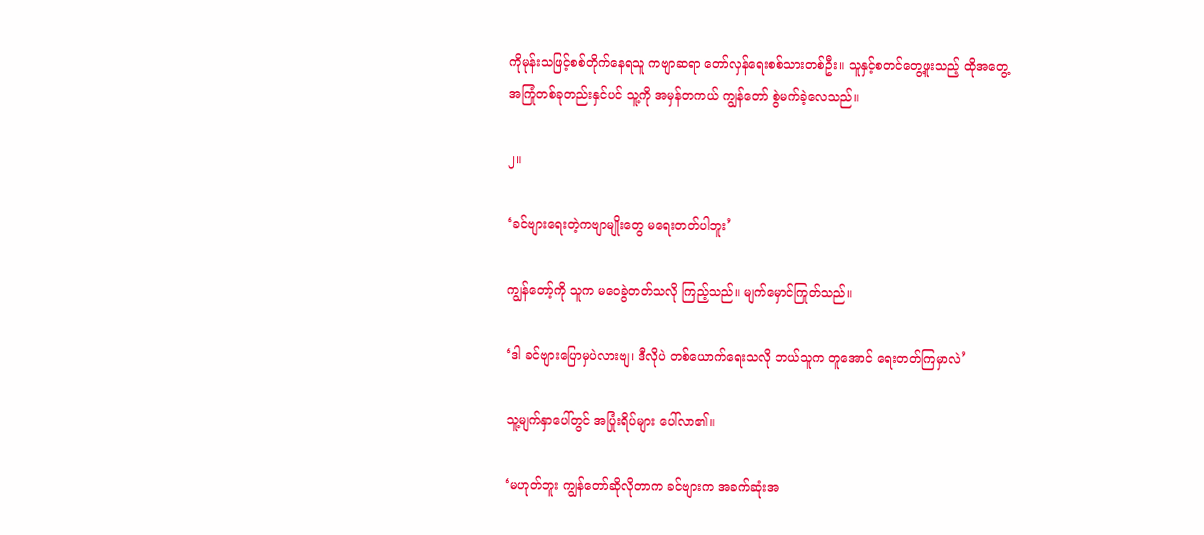ကိုမုန်းသဖြင့်စစ်တိုက်နေရသူ ကဗျာဆရာ တော်လှန်ရေးစစ်သားတစ်ဦး။ သူနှင့်စတင်တွေ့ဖူးသည့် ထိုအတွေ့အကြုံတစ်ခုတည်းနှင်ပင် သူ့ကို အမှန်တကယ် ကျွန်တော် စွဲမက်ခဲ့လေသည်။

၂။

‘ခင်ဗျားရေးတဲ့ကဗျာမျိုးတွေ မရေးတတ်ပါဘူး’

ကျွန်တော့်ကို သူက မဝေခွဲတတ်သလို ကြည့်သည်။ မျက်မှောင်ကြုတ်သည်။

‘ဒါ ခင်ဗျားပြောမှပဲလားဗျ၊ ဒီလိုပဲ တစ်ယောက်ရေးသလို ဘယ်သူက တူအောင် ရေးတတ်ကြမှာလဲ’

သူ့မျက်နှာပေါ်တွင် အပြုံးရိပ်များ ပေါ်လာ၏။

‘မဟုတ်ဘူး ကျွန်တော်ဆိုလိုတာက ခင်ဗျားက အခက်ဆုံးအ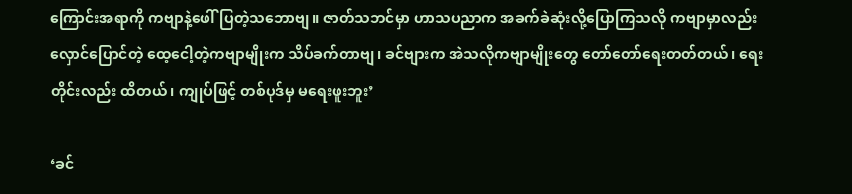ကြောင်းအရာကို ကဗျာနဲ့ဖေါ်ပြတဲ့သဘောဗျ။ ဇာတ်သဘင်မှာ ဟာသပညာက အခက်ခဲဆုံးလို့ပြောကြသလို ကဗျာမှာလည်း လှောင်ပြောင်တဲ့ ထေ့ငေါ့တဲ့ကဗျာမျိုးက သိပ်ခက်တာဗျ၊ ခင်ဗျားက အဲသလိုကဗျာမျိုးတွေ တော်တော်ရေးတတ်တယ်၊ ရေးတိုင်းလည်း ထိတယ်၊ ကျုပ်ဖြင့် တစ်ပုဒ်မှ မရေးဖူးဘူး’

‘ခင်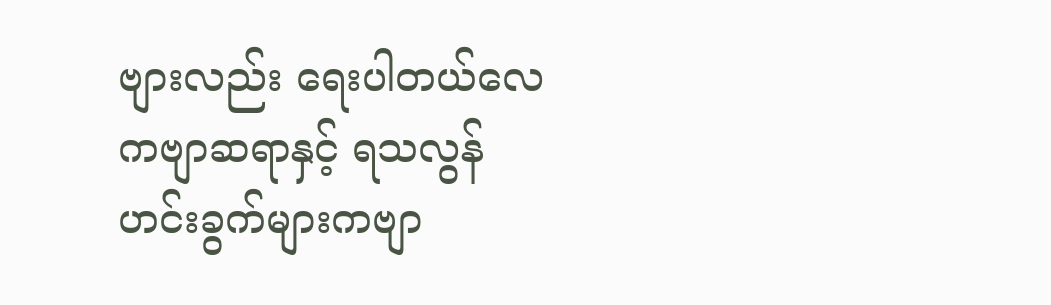ဗျားလည်း ရေးပါတယ်လေ ကဗျာဆရာနှင့် ရသလွန်ဟင်းခွက်များကဗျာ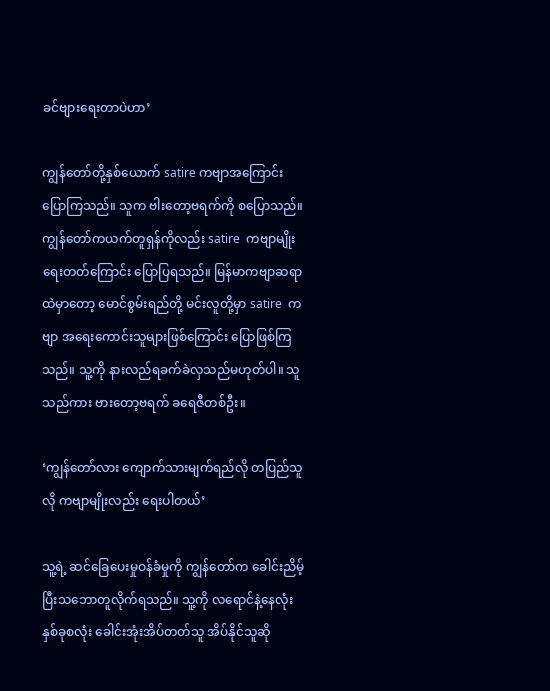ခင်ဗျားရေးတာပဲဟာ’

ကျွန်တော်တို့နှစ်ယောက် satire ကဗျာအကြောင်းပြောကြသည်။ သူက ဗါးတော့ဗရက်ကို စပြောသည်။ ကျွန်တော်ကယက်တူရှန်ကိုလည်း satire  ကဗျာမျိုး ရေးတတ်ကြောင်း ပြောပြရသည်။ မြန်မာကဗျာဆရာထဲမှာတော့ မောင်စွမ်းရည်တို့ မင်းလူတို့မှာ satire  ကဗျာ အရေးကောင်းသူများဖြစ်ကြောင်း ပြောဖြစ်ကြသည်။ သူ့ကို နားလည်ရခက်ခဲလှသည်မဟုတ်ပါ။ သူသည်ကား ဗားတော့ဗရက် ခရေဇီတစ်ဦး။

‘ကျွန်တော်လား ကျောက်သားမျက်ရည်လို တပြည်သူလို ကဗျာမျိုးလည်း ရေးပါတယ်’

သူ့ရဲ့ ဆင်ခြေပေးမှုဝန်ခံမှုကို ကျွန်တော်က ခေါင်းညိမ့်ပြီးသဘောတူလိုက်ရသည်။ သူ့ကို လရောင်နဲ့နေလုံး နှစ်ခုစလုံး ခေါင်းအုံးအိပ်တတ်သူ အိပ်နိုင်သူဆို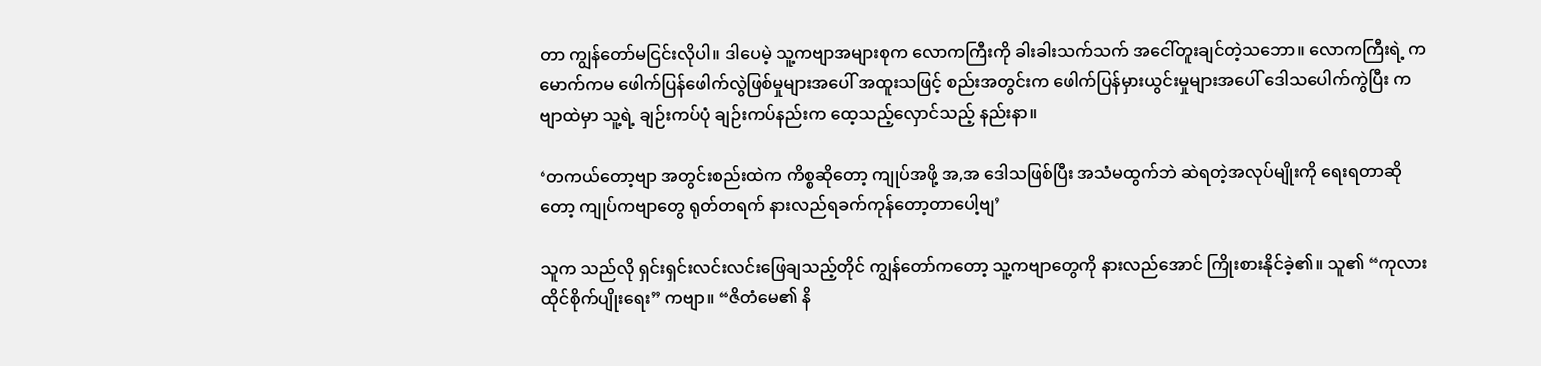တာ ကျွန်တော်မငြင်းလိုပါ။ ဒါပေမဲ့ သူ့ကဗျာအများစုက လောကကြီးကို ခါးခါးသက်သက် အငေါ်တူးချင်တဲ့သဘော။ လောကကြီးရဲ့ ကမောက်ကမ ဖေါက်ပြန်ဖေါက်လွဲဖြစ်မှုများအပေါ် အထူးသဖြင့် စည်းအတွင်းက ဖေါက်ပြန်မှားယွင်းမှုများအပေါ် ဒေါသပေါက်ကွဲပြီး ကဗျာထဲမှာ သူ့ရဲ့ ချဉ်းကပ်ပုံ ချဉ်းကပ်နည်းက ထေ့သည့်လှောင်သည့် နည်းနာ။

‘တကယ်တော့ဗျာ အတွင်းစည်းထဲက ကိစ္စဆိုတော့ ကျုပ်အဖို့ အ,အ ဒေါသဖြစ်ပြီး အသံမထွက်ဘဲ ဆဲရတဲ့အလုပ်မျိုးကို ရေးရတာဆိုတော့ ကျုပ်ကဗျာတွေ ရုတ်တရက် နားလည်ရခက်ကုန်တော့တာပေါ့ဗျ’

သူက သည်လို ရှင်းရှင်းလင်းလင်းဖြေချသည့်တိုင် ကျွန်တော်ကတော့ သူ့ကဗျာတွေကို နားလည်အောင် ကြိုးစားနိုင်ခဲ့၏။ သူ၏ “ကုလားထိုင်စိုက်ပျိုးရေး” ကဗျာ။ “ဇိတံမေ၏ နိ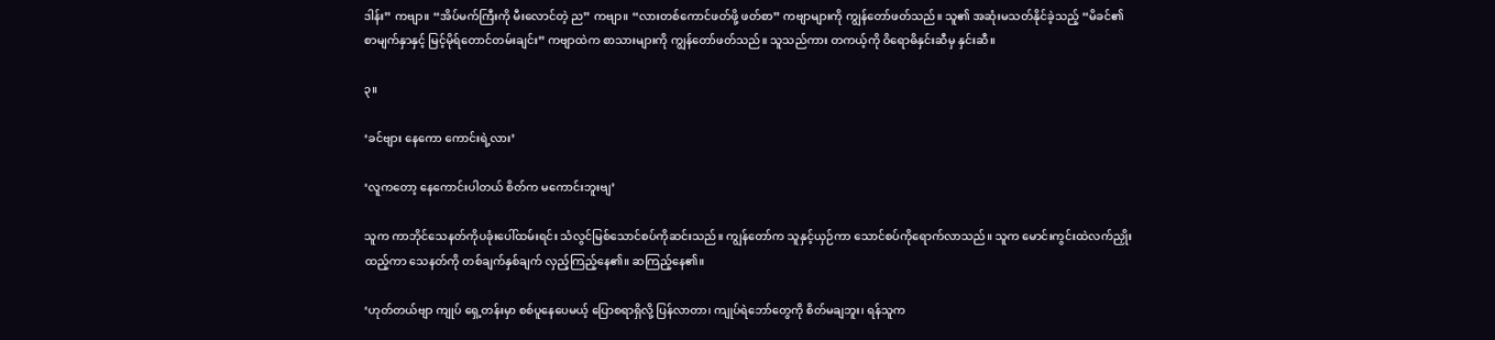ဒါန်း” ကဗျာ။ “အိပ်မက်ကြီးကို မီးလောင်တဲ့ ည” ကဗျာ။ “လားတစ်ကောင်ဖတ်ဖို့ ဖတ်စာ” ကဗျာများကို ကျွန်တော်ဖတ်သည်။ သူ၏ အဆုံးမသတ်နိုင်ခဲ့သည့် “မိခင်၏စာမျက်နှာနှင့် မြင့်မိုရ်တောင်တမ်းချင်း” ကဗျာထဲက စာသားများကို ကျွန်တော်ဖတ်သည်။ သူသည်ကား တကယ့်ကို ဝိရောဓိနှင်းဆီမှ နှင်းဆီ။

၃။

‘ခင်ဗျား နေကော ကောင်းရဲ့လား’

‘လူကတော့ နေကောင်းပါတယ် စိတ်က မကောင်းဘူးဗျ’

သူက ကာဘိုင်သေနတ်ကိုပခုံးပေါ်ထမ်းရင်း သံလွင်မြစ်သောင်စပ်ကိုဆင်းသည်။ ကျွန်တော်က သူနှင့်ယှဉ်ကာ သောင်စပ်ကိုရောက်လာသည်။ သူက မောင်းကွင်းထဲလက်ညှိုးထည့်ကာ သေနတ်ကို တစ်ချက်နှစ်ချက် လှည့်ကြည့်နေ၏။ ဆကြည့်နေ၏။

‘ဟုတ်တယ်ဗျာ ကျုပ် ရှေ့တန်းမှာ စစ်ပူနေပေမယ့် ပြောစရာရှိလို့ ပြန်လာတာ၊ ကျုပ်ရဲဘော်တွေကို စိတ်မချဘူး၊ ရန်သူက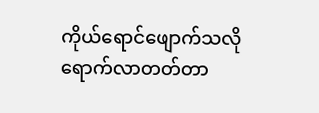ကိုယ်ရောင်ဖျောက်သလို ရောက်လာတတ်တာ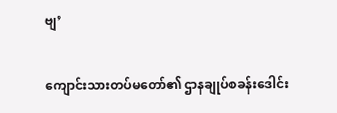ဗျ’

ကျောင်းသားတပ်မတော်၏ ဌာနချုပ်စခန်းဒေါင်း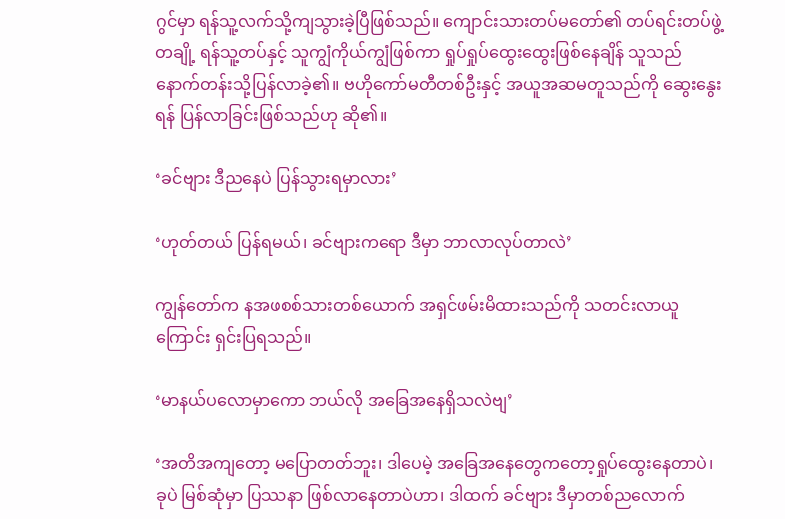ဂွင်မှာ ရန်သူ့လက်သို့ကျသွားခဲ့ပြီဖြစ်သည်။ ကျောင်းသားတပ်မတော်၏ တပ်ရင်းတပ်ဖွဲ့တချို့ ရန်သူ့တပ်နှင့် သူကျွံကိုယ်ကျွံဖြစ်ကာ ရှုပ်ရှုပ်ထွေးထွေးဖြစ်နေချိန် သူသည် နောက်တန်းသို့ပြန်လာခဲ့၏။ ဗဟိုကော်မတီတစ်ဦးနှင့် အယူအဆမတူသည်ကို ဆွေးနွေးရန် ပြန်လာခြင်းဖြစ်သည်ဟု ဆို၏။

‘ခင်ဗျား ဒီညနေပဲ ပြန်သွားရမှာလား’

‘ဟုတ်တယ် ပြန်ရမယ်၊ ခင်ဗျားကရော ဒီမှာ ဘာလာလုပ်တာလဲ’

ကျွန်တော်က နအဖစစ်သားတစ်ယောက် အရှင်ဖမ်းမိထားသည်ကို သတင်းလာယူကြောင်း ရှင်းပြရသည်။

‘မာနယ်ပလောမှာကော ဘယ်လို အခြေအနေရှိသလဲဗျ’

‘အတိအကျတော့ မပြောတတ်ဘူး၊ ဒါပေမဲ့ အခြေအနေတွေကတော့ရှုပ်ထွေးနေတာပဲ၊ ခုပဲ မြစ်ဆုံမှာ ပြဿနာ ဖြစ်လာနေတာပဲဟာ၊ ဒါထက် ခင်ဗျား ဒီမှာတစ်ညလောက်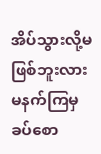အိပ်သွားလို့မဖြစ်ဘူးလား မနက်ကြမှ ခပ်စော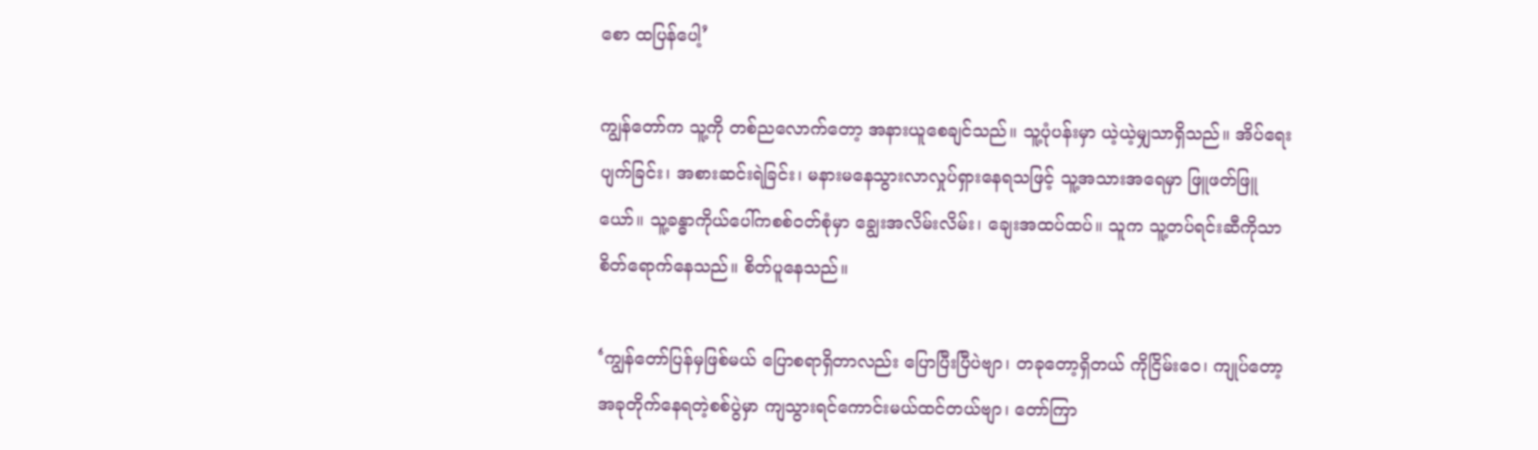စော ထပြန်ပေါ့’

ကျွန်တော်က သူ့ကို တစ်ညလောက်တော့ အနားယူစေချင်သည်။ သူ့ပုံပန်းမှာ ယဲ့ယဲ့မျှသာရှိသည်။ အိပ်ရေးပျက်ခြင်း၊ အစားဆင်းရဲခြင်း၊ မနားမနေသွားလာလှုပ်ရှားနေရသဖြင့် သူ့အသားအရေမှာ ဖြူဖတ်ဖြူယော်။ သူ့ခန္ဓာကိုယ်ပေါ်ကစစ်ဝတ်စုံမှာ ချွေးအလိမ်းလိမ်း၊ ချေးအထပ်ထပ်။ သူက သူ့တပ်ရင်းဆီကိုသာ စိတ်ရောက်နေသည်။ စိတ်ပူနေသည်။

‘ကျွန်တော်ပြန်မှဖြစ်မယ် ပြောစရာရှိတာလည်း ပြောပြီးပြီပဲဗျာ၊ တခုတော့ရှိတယ် ကိုငြိမ်းဝေ၊ ကျုပ်တော့ အခုတိုက်နေရတဲ့စစ်ပွဲမှာ ကျသွားရင်ကောင်းမယ်ထင်တယ်ဗျာ၊ တော်ကြာ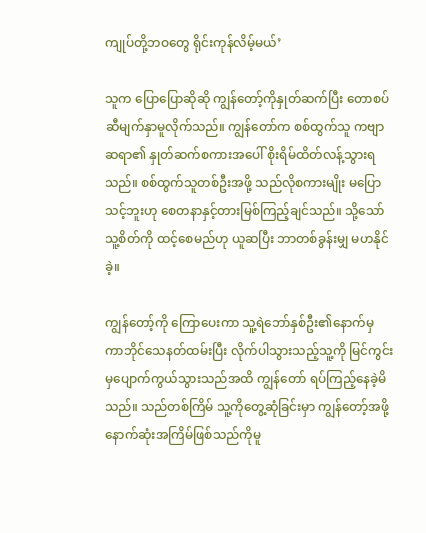ကျုပ်တို့ဘဝတွေ ရိုင်းကုန်လိမ့်မယ်’

သူက ပြောပြောဆိုဆို ကျွန်တော့်ကိုနှုတ်ဆက်ပြီး တောစပ်ဆီမျက်နှာမူလိုက်သည်။ ကျွန်တော်က စစ်ထွက်သူ ကဗျာဆရာ၏ နှုတ်ဆက်စကားအပေါ် စိုးရိမ်ထိတ်လန့်သွားရသည်။ စစ်ထွက်သူတစ်ဦးအဖို့ သည်လိုစကားမျိုး မပြောသင့်ဘူးဟု စေတနာနှင့်တားမြစ်ကြည့်ချင်သည်။ သို့သော် သူ့စိတ်ကို ထင့်စေမည်ဟု ယူဆပြီး ဘာတစ်ခွန်းမျှ မဟနိုင်ခဲ့။

ကျွန်တော့်ကို ကြောပေးကာ သူ့ရဲဘော်နှစ်ဦး၏နောက်မှ ကာဘိုင်သေနတ်ထမ်းပြီး လိုက်ပါသွားသည့်သူ့ကို မြင်ကွင်းမှပျောက်ကွယ်သွားသည်အထိ ကျွန်တော် ရပ်ကြည့်နေခဲ့မိသည်။ သည်တစ်ကြိမ် သူ့ကိုတွေ့ဆုံခြင်းမှာ ကျွန်တော့်အဖို့ နောက်ဆုံးအကြိမ်ဖြစ်သည်ကိုမူ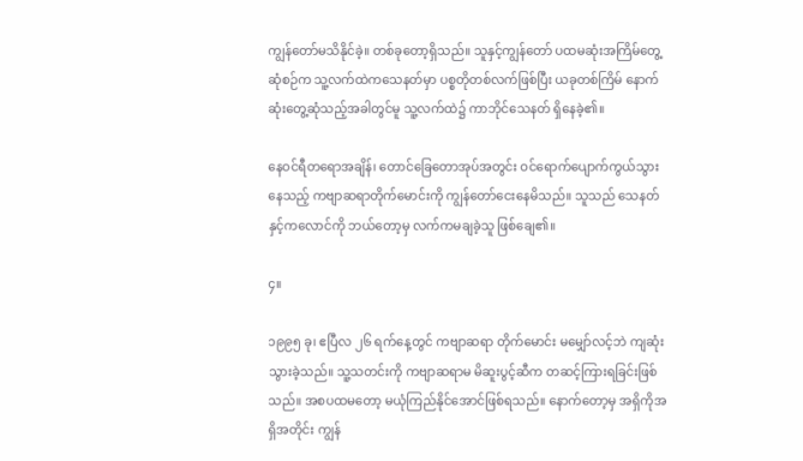ကျွန်တော်မသိနိုင်ခဲ့။ တစ်ခုတော့ရှိသည်။ သူနှင့်ကျွန်တော် ပထမဆုံးအကြိမ်တွေ့ဆုံစဉ်က သူ့လက်ထဲကသေနတ်မှာ ပစ္စတိုတစ်လက်ဖြစ်ပြီး ယခုတစ်ကြိမ် နောက်ဆုံးတွေ့ဆုံသည့်အခါတွင်မူ သူ့လက်ထဲ၌ ကာဘိုင်သေနတ် ရှိနေခဲ့၏။

နေဝင်ရီတရောအချိန်၊ တောင်ခြေတောအုပ်အတွင်း ဝင်ရောက်ပျောက်ကွယ်သွားနေသည့် ကဗျာဆရာတိုက်မောင်းကို ကျွန်တော်ငေးနေမိသည်။ သူသည် သေနတ်နှင့်ကလောင်ကို ဘယ်တော့မှ လက်ကမချခဲ့သူ ဖြစ်ချေ၏။

၄။

၁၉၉၅ ခု၊ ဧပြီလ ၂၆ ရက်နေ့တွင် ကဗျာဆရာ တိုက်မောင်း မမျှော်လင့်ဘဲ ကျဆုံးသွားခဲ့သည်။ သူ့သတင်းကို ကဗျာဆရာမ မိဆူးပွင့်ဆီက တဆင့်ကြားရခြင်းဖြစ်သည်။ အစပထမတော့ မယုံကြည်နိုင်အောင်ဖြစ်ရသည်။ နောက်တော့မှ အရှိကိုအရှိအတိုင်း ကျွန်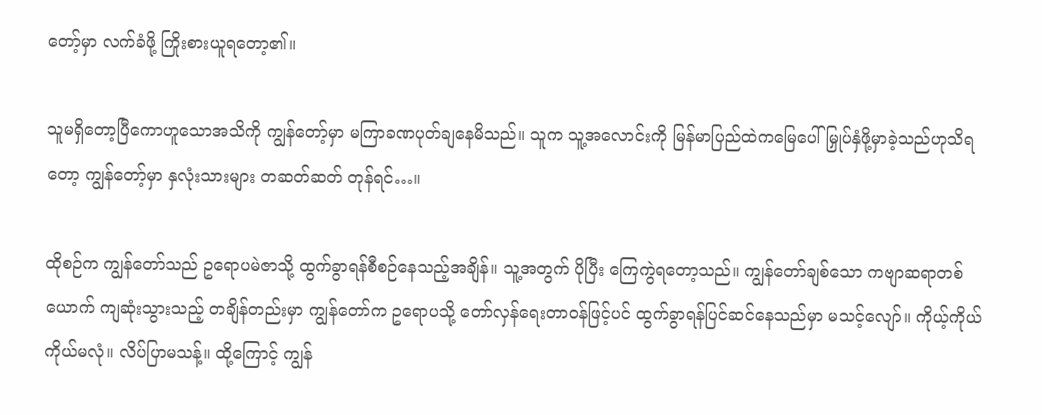တော့်မှာ လက်ခံဖို့ ကြိုးစားယူရတော့၏။

သူမရှိတော့ပြီကောဟူသောအသိကို ကျွန်တော့်မှာ မကြာခဏပုတ်ချနေမိသည်။ သူက သူ့အလောင်းကို မြန်မာပြည်ထဲကမြေပေါ် မြှုပ်နှံဖို့မှာခဲ့သည်ဟုသိရတော့ ကျွန်တော့်မှာ နှလုံးသားများ တဆတ်ဆတ် တုန်ရင်…။

ထိုစဉ်က ကျွန်တော်သည် ဥရောပမဲဇာသို့ ထွက်ခွာရန်စီစဉ်နေသည့်အချိန်။ သူ့အတွက် ပိုပြီး ကြေကွဲရတော့သည်။ ကျွန်တော်ချစ်သော ကဗျာဆရာတစ်ယောက် ကျဆုံးသွားသည့် တချိန်တည်းမှာ ကျွန်တော်က ဥရောပသို့ တော်လှန်ရေးတာဝန်ဖြင့်ပင် ထွက်ခွာရန်ပြင်ဆင်နေသည်မှာ မသင့်လျော်။ ကိုယ့်ကိုယ်ကိုယ်မလုံ။ လိပ်ပြာမသန့်။ ထို့ကြောင့် ကျွန်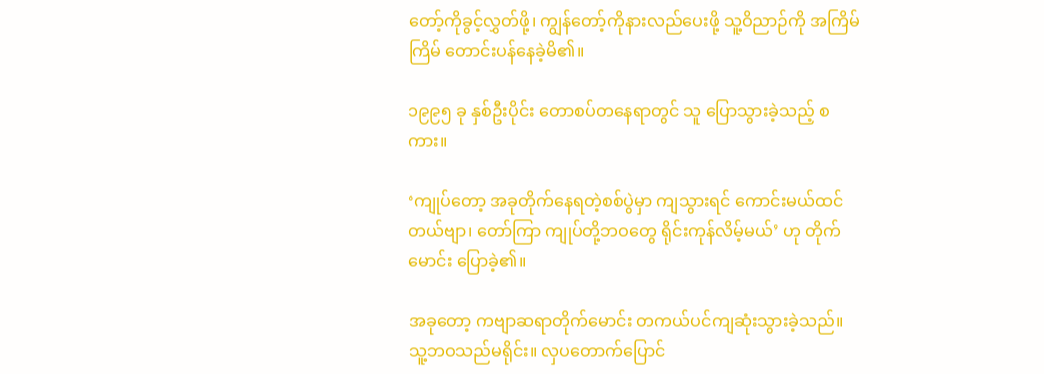တော့်ကိုခွင့်လွှတ်ဖို့၊ ကျွန်တော့်ကိုနားလည်ပေးဖို့ သူ့ဝိညာဉ်ကို အကြိမ်ကြိမ် တောင်းပန်နေခဲ့မိ၏။

၁၉၉၅ ခု နှစ်ဦးပိုင်း တောစပ်တနေရာတွင် သူ ပြောသွားခဲ့သည့် စကား။

‘ကျုပ်တော့ အခုတိုက်နေရတဲ့စစ်ပွဲမှာ ကျသွားရင် ကောင်းမယ်ထင်တယ်ဗျာ၊ တော်ကြာ ကျုပ်တို့ဘဝတွေ ရိုင်းကုန်လိမ့်မယ်’ ဟု တိုက်မောင်း ပြောခဲ့၏။

အခုတော့ ကဗျာဆရာတိုက်မောင်း တကယ်ပင်ကျဆုံးသွားခဲ့သည်။ သူ့ဘဝသည်မရိုင်း။ လှပတောက်ပြောင်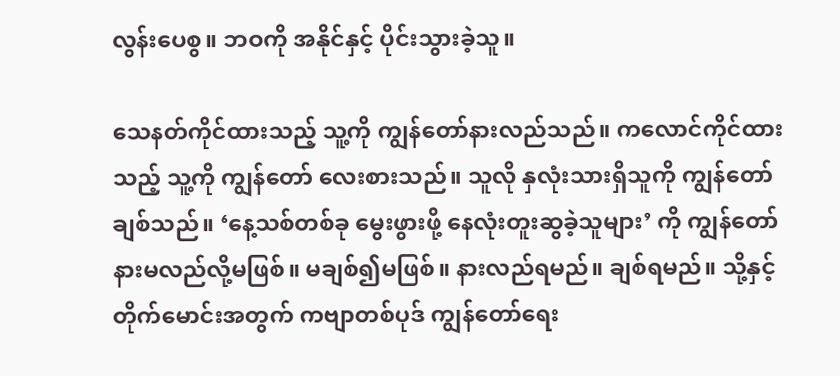လွန်းပေစွ။ ဘဝကို အနိုင်နှင့် ပိုင်းသွားခဲ့သူ။

သေနတ်ကိုင်ထားသည့် သူ့ကို ကျွန်တော်နားလည်သည်။ ကလောင်ကိုင်ထားသည့် သူ့ကို ကျွန်တော် လေးစားသည်။ သူလို နှလုံးသားရှိသူကို ကျွန်တော်ချစ်သည်။ ‘နေ့သစ်တစ်ခု မွေးဖွားဖို့ နေလုံးတူးဆွခဲ့သူများ’ ကို ကျွန်တော် နားမလည်လို့မဖြစ်။ မချစ်၍မဖြစ်။ နားလည်ရမည်။ ချစ်ရမည်။ သို့နှင့် တိုက်မောင်းအတွက် ကဗျာတစ်ပုဒ် ကျွန်တော်ရေး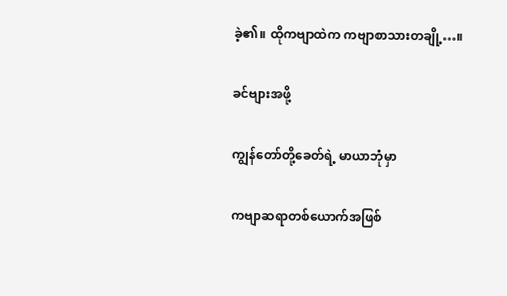ခဲ့၏။ ထိုကဗျာထဲက ကဗျာစာသားတချို့…။

ခင်ဗျားအဖို့

ကျွန်တော်တို့ခေတ်ရဲ့ မာယာဘုံမှာ

ကဗျာဆရာတစ်ယောက်အဖြစ်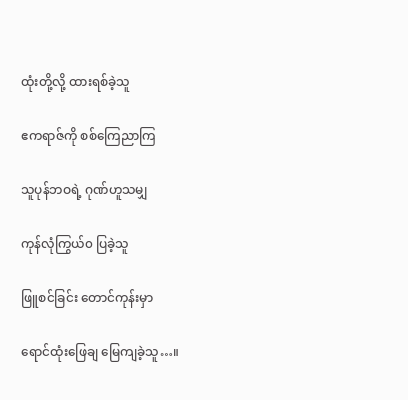ထုံးတို့လို့ ထားရစ်ခဲ့သူ

ဧကရာဇ်ကို စစ်ကြေညာကြ

သူပုန်ဘဝရဲ့ ဂုဏ်ဟူသမျှ

ကုန်လုံကြွယ်၀ ပြခဲ့သူ

ဖြူစင်ခြင်း တောင်ကုန်းမှာ

ရောင်ထုံးဖြေချ မြေကျခဲ့သူ…။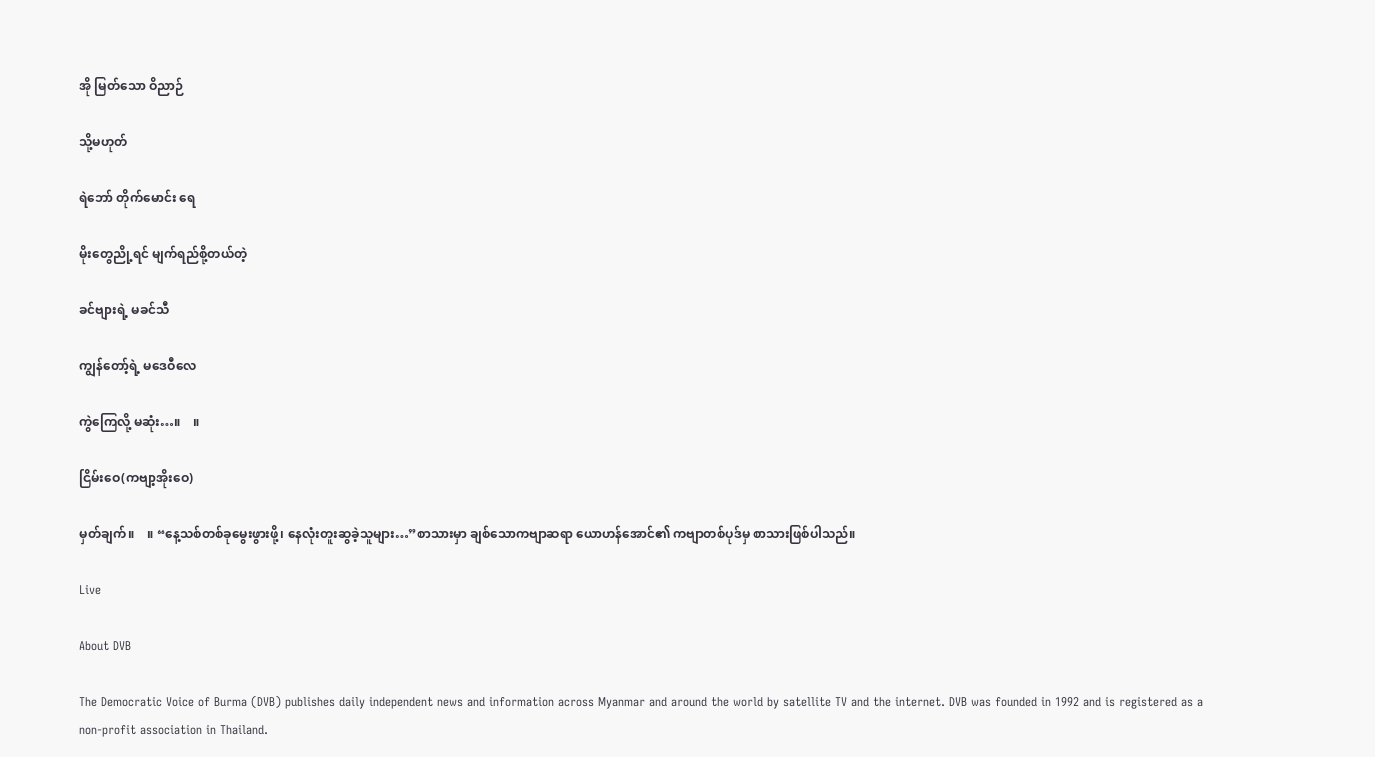အို မြတ်သော ဝိညာဉ်

သို့မဟုတ်

ရဲဘော် တိုက်မောင်း ရေ

မိုးတွေညို့ရင် မျက်ရည်စို့တယ်တဲ့

ခင်ဗျားရဲ့ မခင်သီ

ကျွန်တော့်ရဲ့ မဒေဝီလေ

ကွဲကြေလို့ မဆုံး…။    ။

ငြိမ်းဝေ(ကဗျာ့အိုးဝေ)

မှတ်ချက်။    ။ “နေ့သစ်တစ်ခုမွေးဖွားဖို့၊ နေလုံးတူးဆွခဲ့သူများ…”စာသားမှာ ချစ်သောကဗျာဆရာ ယောဟန်အောင်၏ ကဗျာတစ်ပုဒ်မှ စာသားဖြစ်ပါသည်။

Live

About DVB

The Democratic Voice of Burma (DVB) publishes daily independent news and information across Myanmar and around the world by satellite TV and the internet. DVB was founded in 1992 and is registered as a non-profit association in Thailand.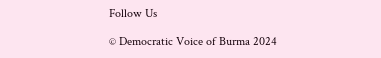Follow Us

© Democratic Voice of Burma 2024